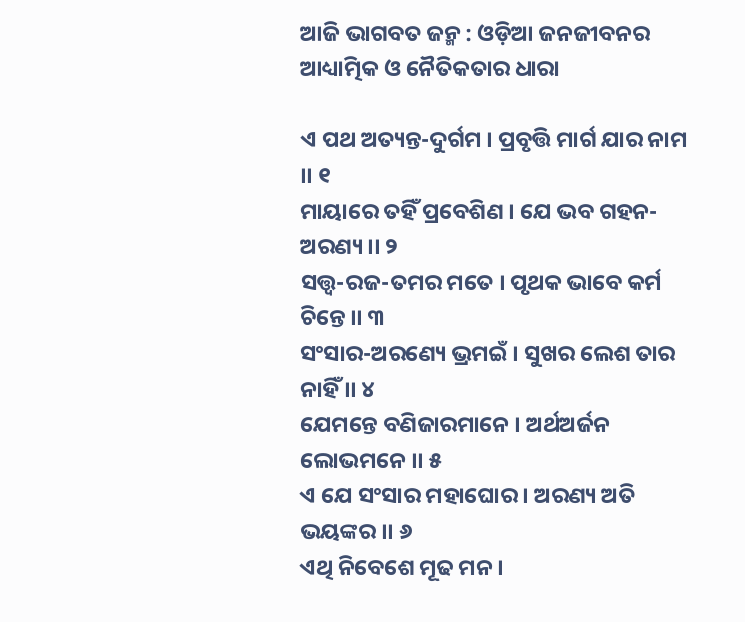ଆଜି ଭାଗବତ ଜନ୍ମ : ଓଡ଼ିଆ ଜନଜୀବନର ଆଧ୍ୟାତ୍ମିକ ଓ ନୈତିକତାର ଧାରା

ଏ ପଥ ଅତ୍ୟନ୍ତ-ଦୁର୍ଗମ । ପ୍ରବୃତ୍ତି ମାର୍ଗ ଯାର ନାମ ।। ୧
ମାୟାରେ ତହିଁ ପ୍ରବେଶିଣ । ଯେ ଭବ ଗହନ-ଅରଣ୍ୟ ।। ୨
ସତ୍ତ୍ୱ-ରଜ-ତମର ମତେ । ପୃଥକ ଭାବେ କର୍ମ ଚିନ୍ତେ ।। ୩
ସଂସାର-ଅରଣ୍ୟେ ଭ୍ରମଇଁ । ସୁଖର ଲେଶ ତାର ନାହିଁ ।। ୪
ଯେମନ୍ତେ ବଣିଜାରମାନେ । ଅର୍ଥଅର୍ଜନ ଲୋଭମନେ ।। ୫
ଏ ଯେ ସଂସାର ମହାଘୋର । ଅରଣ୍ୟ ଅତି ଭୟଙ୍କର ।। ୬
ଏଥି ନିବେଶେ ମୂଢ ମନ ।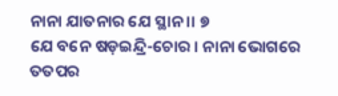ନାନା ଯାତନାର ଯେ ସ୍ଥାନ ।। ୭
ଯେ ବନେ ଷଡ଼ଇନ୍ଦ୍ରି-ଚୋର । ନାନା ଭୋଗରେ ତତପର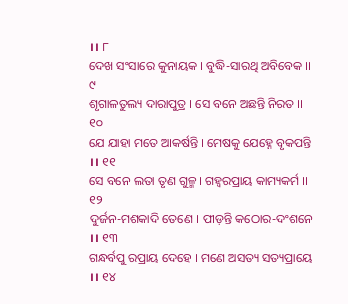।। ୮
ଦେଖ ସଂସାରେ କୁନାୟକ । ବୁଦ୍ଧି-ସାରଥି ଅବିବେକ ।। ୯
ଶୃଗାଳତୁଲ୍ୟ ଦାରାପୁତ୍ର । ସେ ବନେ ଅଛନ୍ତି ନିରତ ।। ୧୦
ଯେ ଯାହା ମତେ ଆକର୍ଷନ୍ତି । ମେଷକୁ ଯେହ୍ନେ ବୃକପନ୍ତି ।। ୧୧
ସେ ବନେ ଲତା ତୃଣ ଗୁଳ୍ମ । ଗହ୍ୱରପ୍ରାୟ କାମ୍ୟକର୍ମ ।। ୧୨
ଦୁର୍ଜନ-ମଶକାଦି ତେଣେ । ପୀଡ଼ନ୍ତି କଠୋର-ଦଂଶନେ ।। ୧୩
ଗନ୍ଧର୍ବପୁ ରପ୍ରାୟ ଦେହେ । ମଣେ ଅସତ୍ୟ ସତ୍ୟପ୍ରାୟେ ।। ୧୪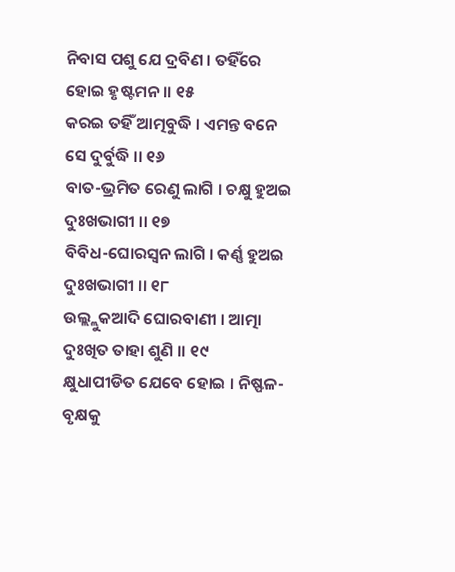ନିବାସ ପଶୁ ଯେ ଦ୍ରବିଣ । ତହିଁରେ ହୋଇ ହୃଷ୍ଟମନ ।। ୧୫
କରଇ ତହିଁ ଆତ୍ମବୁଦ୍ଧି । ଏମନ୍ତ ବନେ ସେ ଦୁର୍ବୁଦ୍ଧି ।। ୧୬
ବାତ-ଭ୍ରମିତ ରେଣୁ ଲାଗି । ଚକ୍ଷୁ ହୁଅଇ ଦୁଃଖଭାଗୀ ।। ୧୭
ବିବିଧ-ଘୋରସ୍ୱନ ଲାଗି । କର୍ଣ୍ଣ ହୁଅଇ ଦୁଃଖଭାଗୀ ।। ୧୮
ଉଲ୍ଲ୍ଲୁକଆଦି ଘୋରବାଣୀ । ଆତ୍ମା ଦୁଃଖିତ ତାହା ଶୁଣି ।। ୧୯
କ୍ଷୁଧାପୀଡିତ ଯେବେ ହୋଇ । ନିଷ୍ଫଳ-ବୃକ୍ଷକୁ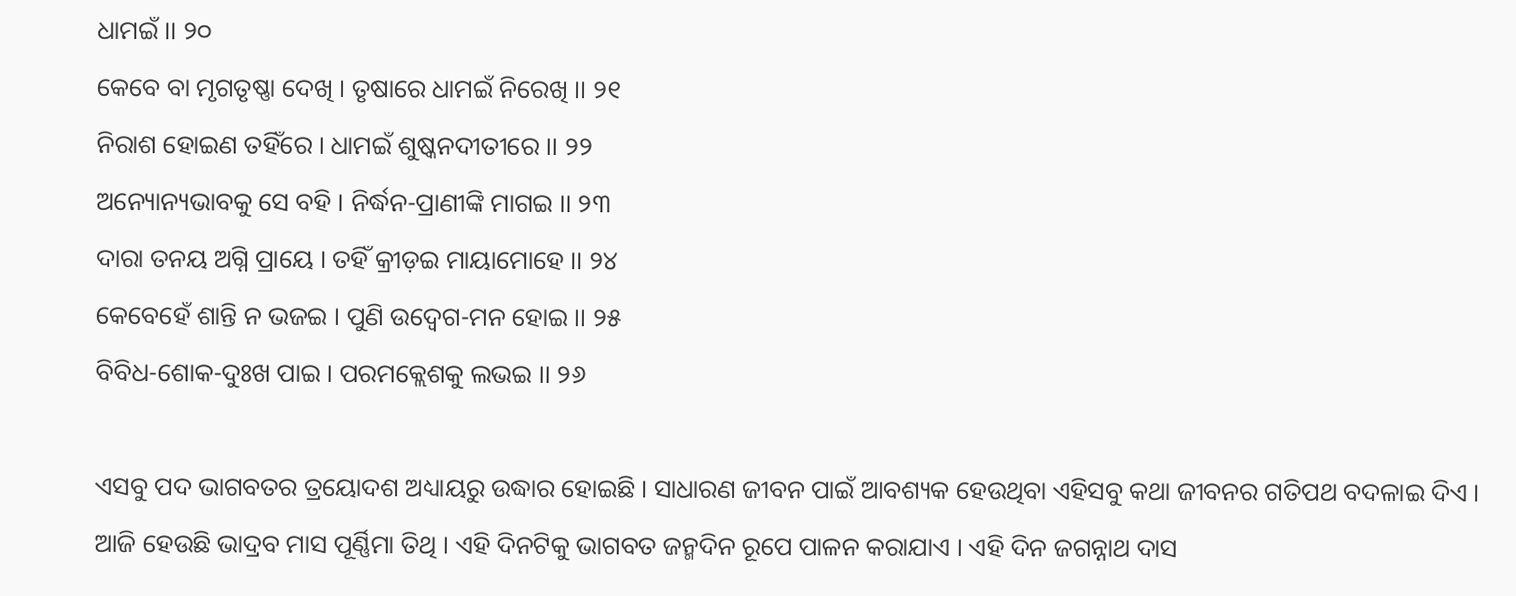ଧାମଇଁ ।। ୨୦
କେବେ ବା ମୃଗତୃଷ୍ଣା ଦେଖି । ତୃଷାରେ ଧାମଇଁ ନିରେଖି ।। ୨୧
ନିରାଶ ହୋଇଣ ତହିଁରେ । ଧାମଇଁ ଶୁଷ୍କନଦୀତୀରେ ।। ୨୨
ଅନ୍ୟୋନ୍ୟଭାବକୁ ସେ ବହି । ନିର୍ଦ୍ଧନ-ପ୍ରାଣୀଙ୍କି ମାଗଇ ।। ୨୩
ଦାରା ତନୟ ଅଗ୍ନି ପ୍ରାୟେ । ତହିଁ କ୍ରୀଡ଼ଇ ମାୟାମୋହେ ।। ୨୪
କେବେହେଁ ଶାନ୍ତି ନ ଭଜଇ । ପୁଣି ଉଦ୍ବେଗ-ମନ ହୋଇ ।। ୨୫
ବିବିଧ-ଶୋକ-ଦୁଃଖ ପାଇ । ପରମକ୍ଲେଶକୁ ଲଭଇ ।। ୨୬

ଏସବୁ ପଦ ଭାଗବତର ତ୍ରୟୋଦଶ ଅଧ୍ୟାୟରୁ ଉଦ୍ଧାର ହୋଇଛି । ସାଧାରଣ ଜୀବନ ପାଇଁ ଆବଶ୍ୟକ ହେଉଥିବା ଏହିସବୁ କଥା ଜୀବନର ଗତିପଥ ବଦଳାଇ ଦିଏ । ଆଜି ହେଉଛି ଭାଦ୍ରବ ମାସ ପୂର୍ଣ୍ଣିମା ତିଥି । ଏହି ଦିନଟିକୁ ଭାଗବତ ଜନ୍ମଦିନ ରୂପେ ପାଳନ କରାଯାଏ । ଏହି ଦିନ ଜଗନ୍ନାଥ ଦାସ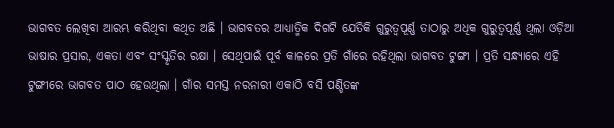ଭାଗବତ ଲେଖିବା ଆରମ୍ଭ କରିଥିବା କଥିତ ଅଛି । ଭାଗବତର ଆଧ୍ୟାତ୍ମିକ ଦିଗଟି ଯେତିକି ଗୁରୁତ୍ୱପୂର୍ଣ୍ଣ ତାଠାରୁ ଅଧିକ ଗୁରୁତ୍ୱପୂର୍ଣ୍ଣ ଥିଲା ଓଡ଼ିଆ ଭାଷାର ପ୍ରସାର, ଏକତା ଏବଂ ସଂସ୍କୃତିର ରକ୍ଷା । ସେଥିପାଇଁ ପୂର୍ବ କାଳରେ ପ୍ରତି ଗାଁରେ ରହିଥିଲା ଭାଗବତ ଟୁଙ୍ଗୀ । ପ୍ରତି ସନ୍ଧ୍ୟାରେ ଏହି ଟୁଙ୍ଗୀରେ ଭାଗବତ ପାଠ ହେଉଥିଲା । ଗାଁର ସମସ୍ତ ନରନାରୀ ଏକାଠି ବସି ପଣ୍ଡିତଙ୍କ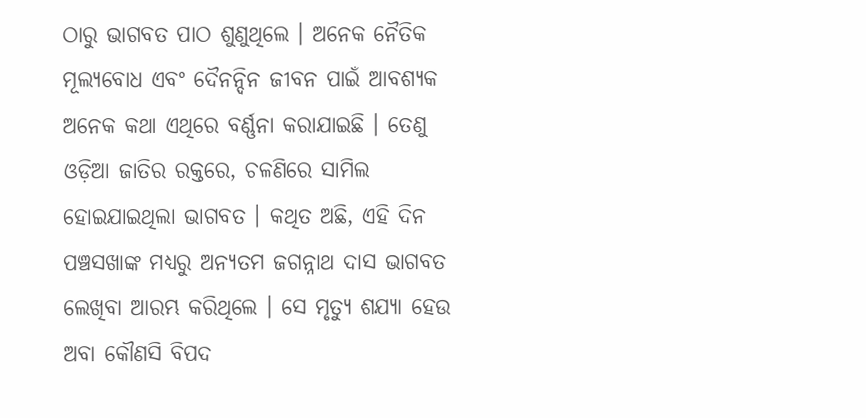ଠାରୁ ଭାଗବତ ପାଠ ଶୁଣୁଥିଲେ । ଅନେକ ନୈତିକ ମୂଲ୍ୟବୋଧ ଏବଂ ଦୈନନ୍ଦିନ ଜୀବନ ପାଇଁ ଆବଶ୍ୟକ ଅନେକ କଥା ଏଥିରେ ବର୍ଣ୍ଣନା କରାଯାଇଛି । ତେଣୁ ଓଡ଼ିଆ ଜାତିର ରକ୍ତରେ, ଚଳଣିରେ ସାମିଲ ହୋଇଯାଇଥିଲା ଭାଗବତ । କଥିତ ଅଛି, ଏହି ଦିନ ପଞ୍ଚସଖାଙ୍କ ମଧ୍ୟରୁ ଅନ୍ୟତମ ଜଗନ୍ନାଥ ଦାସ ଭାଗବତ ଲେଖିବା ଆରମ୍ଭ କରିଥିଲେ । ସେ ମୃତ୍ୟୁ ଶଯ୍ୟା ହେଉ ଅବା କୌଣସି ବିପଦ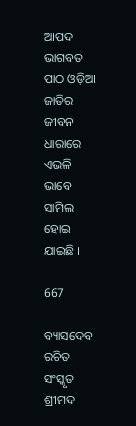ଆପଦ ଭାଗବତ ପାଠ ଓଡ଼ିଆ ଜାତିର ଜୀବନ ଧାରାରେ ଏଭଳି ଭାବେ ସାମିଲ ହୋଇ ଯାଇଛି ।

667

ବ୍ୟାସଦେବ ରଚିତ ସଂସ୍କୃତ ଶ୍ରୀମଦ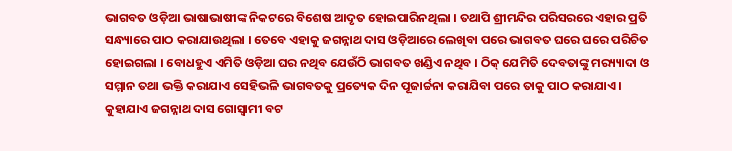ଭାଗବତ ଓଡ଼ିଆ ଭାଷାଭାଷୀଙ୍କ ନିକଟରେ ବିଶେଷ ଆଦୃତ ହୋଇପାରିନଥିଲା । ତଥାପି ଶ୍ରୀମନ୍ଦିର ପରିସରରେ ଏହାର ପ୍ରତି ସନ୍ଧ୍ୟାରେ ପାଠ କରାଯାଉଥିଲା । ତେବେ ଏହାକୁ ଜଗନ୍ନାଥ ଦାସ ଓଡ଼ିଆରେ ଲେଖିବା ପରେ ଭାଗବତ ଘରେ ଘରେ ପରିଚିତ ହୋଇଗଲା । ବୋଧହୁଏ ଏମିତି ଓଡ଼ିଆ ଘର ନଥିବ ଯେଉଁଠି ଭାଗବତ ଖଣ୍ଡିଏ ନଥିବ । ଠିକ୍ ଯେମିତି ଦେବତାଙ୍କୁ ମର‌୍ୟ୍ୟାଦା ଓ ସମ୍ମାନ ତଥା ଭକ୍ତି କରାଯାଏ ସେହିଭଳି ଭାଗବତକୁ ପ୍ରତ୍ୟେକ ଦିନ ପୂଜାର୍ଚ୍ଚନା କରାଯିବା ପରେ ତାକୁ ପାଠ କରାଯାଏ ।
କୁହାଯାଏ ଜଗନ୍ନାଥ ଦାସ ଗୋସ୍ଵାମୀ ବଟ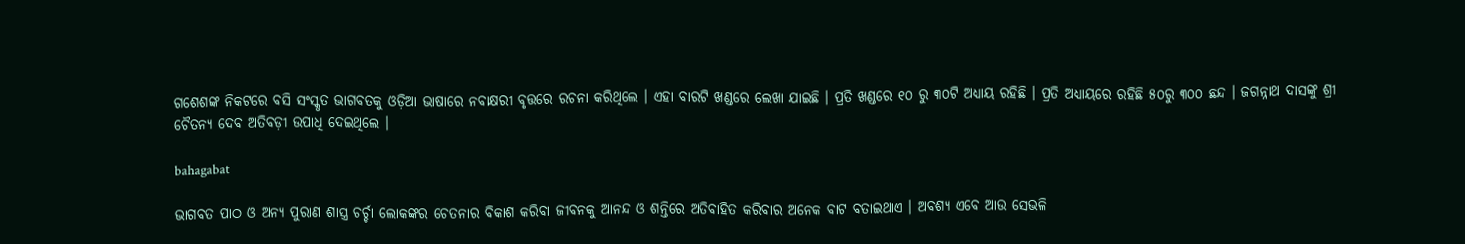ଗଶେଶଙ୍କ ନିକଟରେ ବସି ସଂସ୍କୃତ ଭାଗବତକୁ ଓଡ଼ିଆ ଭାଷାରେ ନବାକ୍ଷରୀ ବୃତ୍ତରେ ରଚନା କରିଥିଲେ । ଏହା ବାରଟି ଖଣ୍ଡରେ ଲେଖା ଯାଇଛି । ପ୍ରତି ଖଣ୍ଡରେ ୧୦ ରୁ ୩୦ଟି ଅଧ୍ୟାୟ ରହିଛି । ପ୍ରତି ଅଧ୍ୟାୟରେ ରହିଛି ୫୦ରୁ ୩୦୦ ଛନ୍ଦ । ଜଗନ୍ନାଥ ଦାସଙ୍କୁ ଶ୍ରୀ ଚୈତନ୍ୟ ଦେବ ଅତିବଡ଼ୀ ଉପାଧି ଦେଇଥିଲେ ।

bahagabat

ଭାଗବତ ପାଠ ଓ ଅନ୍ୟ ପୁରାଣ ଶାସ୍ତ୍ର ଚର୍ଚ୍ଚା ଲୋକଙ୍କର ଚେତନାର ବିକାଶ କରିବା ଜୀବନକୁ ଆନନ୍ଦ ଓ ଶନ୍ତିରେ ଅତିବାହିତ କରିବାର ଅନେକ ବାଟ ବତାଇଥାଏ । ଅବଶ୍ୟ ଏବେ ଆଉ ସେଭଳି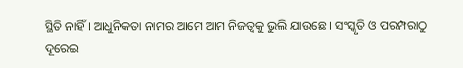ସ୍ଥିତି ନାହିଁ । ଆଧୁନିକତା ନାମର ଆମେ ଆମ ନିଜତ୍ୱକୁ ଭୁଲି ଯାଉଛେ । ସଂସ୍କୃତି ଓ ପରମ୍ପରାଠୁ ଦୂରେଇ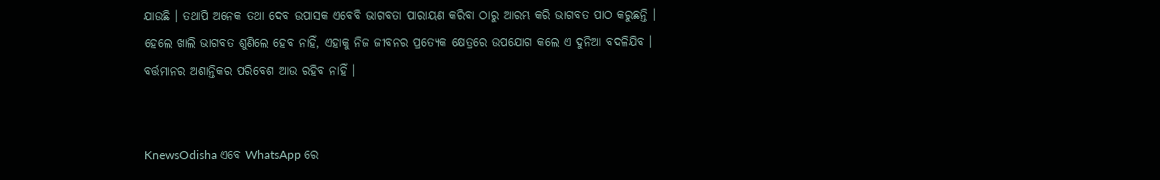ଯାଉଛି । ତଥାପି ଅନେକ ତଥା ଦେବ ଉପାସକ ଏବେବି ଭାଗବତା ପାରାୟଣ କରିବା ଠାରୁ ଆରମ୍ଭ କରି ଭାଗବତ ପାଠ କରୁଛନ୍ତି । ହେଲେ ଖାଲି ଭାଗବତ ଶୁଣିଲେ ହେବ ନାହିଁ, ଏହାକୁ ନିଜ ଜୀବନର ପ୍ରତ୍ୟେକ କ୍ଷେତ୍ରରେ ଉପଯୋଗ କଲେ ଏ ଦୁନିଆ ବଦଳିଯିବ । ବର୍ତ୍ତମାନର ଅଶାନ୍ତିକର ପରିବେଶ ଆଉ ରହିବ ନାହିଁ ।


KnewsOdisha ଏବେ WhatsApp ରେ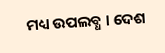ମଧ୍ୟ ଉପଲବ୍ଧ । ଦେଶ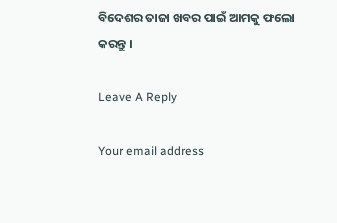ବିଦେଶର ତାଜା ଖବର ପାଇଁ ଆମକୁ ଫଲୋ କରନ୍ତୁ ।

Leave A Reply

Your email address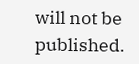will not be published.